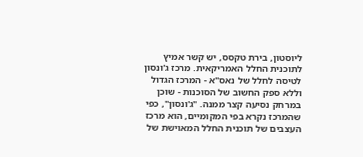ליוסטון, בירת טקסס, יש קשר אמיץ לתוכנית החלל האמריקאית. מרכז ג'ונסון לטיסה לחלל של נאס"א - המרכז הגדול וללא ספק החשוב של הסוכנות - שוכן במרחק נסיעה קצר ממנה. "ג'ונסון", כפי שהמרכז נקרא בפי המקומיים, הוא מרכז העצבים של תוכנית החלל המאוישת של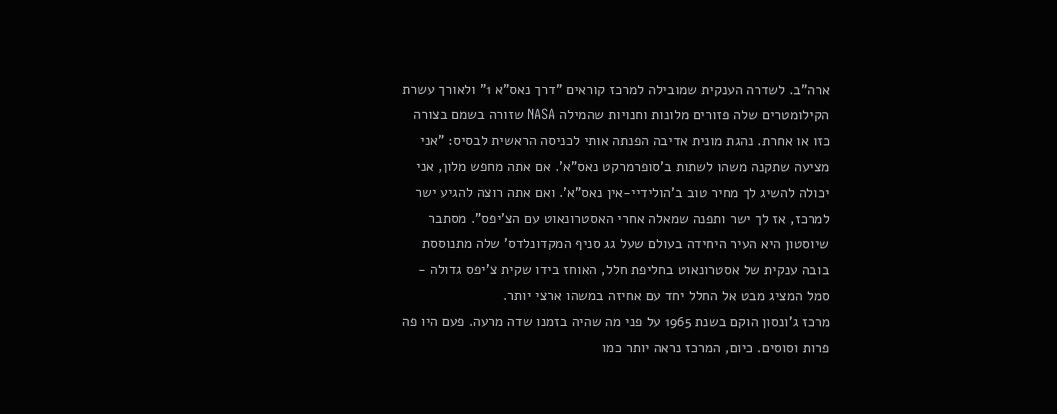ארה"ב. לשדרה הענקית שמובילה למרכז קוראים "דרך נאס"א 1" ולאורך עשרת הקילומטרים שלה פזורים מלונות וחנויות שהמילה NASA שזורה בשמם בצורה כזו או אחרת. נהגת מונית אדיבה הפנתה אותי לכניסה הראשית לבסיס: "אני מציעה שתקנה משהו לשתות ב'סופרמרקט נאס"א'. אם אתה מחפש מלון, אני יכולה להשיג לך מחיר טוב ב'הולידיי-אין נאס"א'. ואם אתה רוצה להגיע ישר למרכז, אז לך ישר ותפנה שמאלה אחרי האסטרונאוט עם הצ'יפס". מסתבר שיוסטון היא העיר היחידה בעולם שעל גג סניף המקדונלדס' שלה מתנוססת בובה ענקית של אסטרונאוט בחליפת חלל, האוחז בידו שקית צ'יפס גדולה - סמל המציג מבט אל החלל יחד עם אחיזה במשהו ארצי יותר.
מרכז ג'ונסון הוקם בשנת 1965 על פני מה שהיה בזמנו שדה מרעה. פעם היו פה פרות וסוסים. כיום, המרכז נראה יותר כמו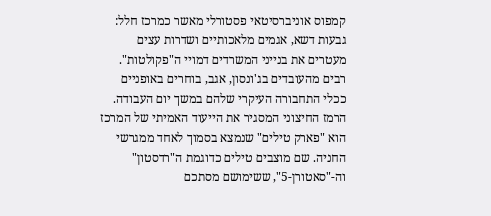קמפוס אוניברסיטאי פסטורלי מאשר כמרכז חלל: גבעות דשא, אגמים מלאכותיים ושדרות עצים מעטרים את בנייני המשרדים דמויי ה"פקולטות". רבים מהעובדים בג'ונסון, אגב, בוחרים באופניים ככלי התחבורה העיקרי שלהם במשך יום העבודה.
הרמז החיצוני המסגיר את הייעוד האמיתי של המרכז הוא "פארק טילים" שנמצא בסמוך לאחד ממגרשי החניה. שם מוצבים טילים כדוגמת ה"רדסטון" וה-"סאטורן-5", ששימושם מסתכם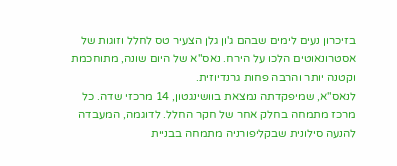בזיכרון נעים לימים שבהם ג'ון גלן הצעיר טס לחלל וזוגות של אסטרונאוטים הלכו על הירח. נאס"א של היום שונה, מתוחכמת וקטנה יותר והרבה פחות גרנדיוזית.
לנאס"א, שמיפקדתה נמצאת בוושינגטון, 14 מרכזי שדה. כל מרכז מתמחה בחלק אחר של חקר החלל. לדוגמה, המעבדה להנעה סילונית שבקליפורניה מתמחה בבניית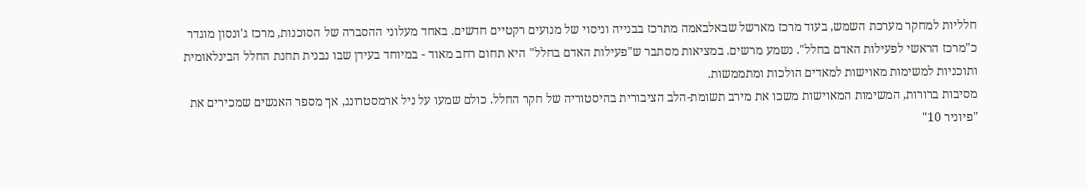חלליות למחקר מערכת השמש, בעוד מרכז מארשל שבאלבאמה מתרכז בבנייה וניסוי של מנועים רקטיים חדשים. באחד מעלוני ההסברה של הסוכנות, מרכז ג'ונסון מוגדר כ"מרכז הראשי לפעילות האדם בחלל". נשמע מרשים. במציאות מסתבר ש"פעילות האדם בחלל" היא תחום רחב מאוד - במיוחד בעידן שבו נבנית תחנת החלל הבינלאומית ותוכניות למשימות מאוישות למאדים הולכות ומתממשות.
מסיבות ברורות, המשימות המאוישות משכו את מירב תשומת-הלב הציבורית בהיסטוריה של חקר החלל. כולם שמעו על ניל ארמסטרונג, אך מספר האנשים שמכירים את "פיוניר 10"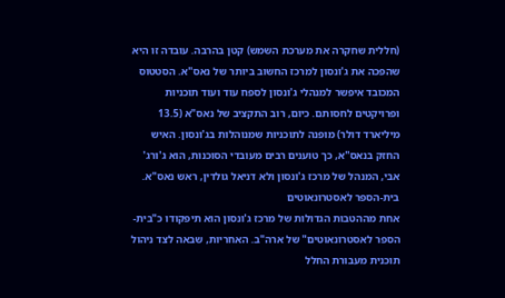(חללית שחקרה את מערכת השמש) קטן בהרבה. עובדה זו היא שהפכה את ג'ונסון למרכז החשוב ביותר של נאס"א. הסטטוס המכובד איפשר למנהלי ג'ונסון לספח עוד ועוד תוכניות ופרויקטים לחסותם. כיום, רוב התקציב של נאס"א (13.5 מיליארד דולר) מופנה לתוכניות שמנוהלות בג'ונסון. האיש החזק בנאס"א, כך טוענים רבים מעובדי הסוכנות, הוא ג'ורג' אבי, המנהל של מרכז ג'ונסון ולא דניאל גולדין, ראש נאס"א.
בית-הספר לאסטרונאוטים
אחת מההטבות הגדולות של מרכז ג'ונסון הוא תיפקודו כ"בית-הספר לאסטרונאוטים" של ארה"ב. האחריות, שבאה לצד ניהול תוכנית מעבורת החלל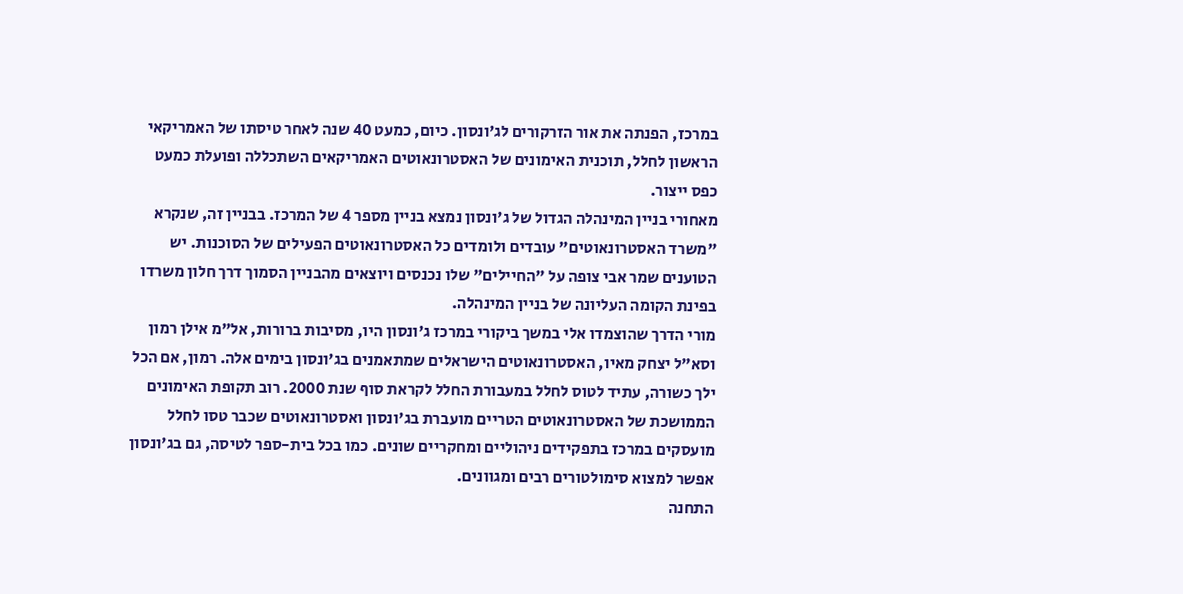במרכז, הפנתה את אור הזרקורים לג'ונסון. כיום, כמעט 40 שנה לאחר טיסתו של האמריקאי הראשון לחלל, תוכנית האימונים של האסטרונאוטים האמריקאים השתכללה ופועלת כמעט כפס ייצור.
מאחורי בניין המינהלה הגדול של ג'ונסון נמצא בניין מספר 4 של המרכז. בבניין זה, שנקרא "משרד האסטרונאוטים" עובדים ולומדים כל האסטרונאוטים הפעילים של הסוכנות. יש הטוענים שמר אבי צופה על "החיילים" שלו נכנסים ויוצאים מהבניין הסמוך דרך חלון משרדו בפינת הקומה העליונה של בניין המינהלה.
מורי הדרך שהוצמדו אלי במשך ביקורי במרכז ג'ונסון היו, מסיבות ברורות, אל"מ אילן רמון וסא"ל יצחק מאיו, האסטרונאוטים הישראלים שמתאמנים בג'ונסון בימים אלה. רמון, אם הכל ילך כשורה, עתיד לטוס לחלל במעבורת החלל לקראת סוף שנת 2000. רוב תקופת האימונים הממושכת של האסטרונאוטים הטריים מועברת בג'ונסון ואסטרונאוטים שכבר טסו לחלל מועסקים במרכז בתפקידים ניהוליים ומחקריים שונים. כמו בכל בית-ספר לטיסה, גם בג'ונסון אפשר למצוא סימולטורים רבים ומגוונים.
התחנה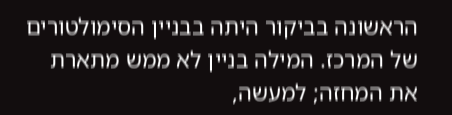הראשונה בביקור היתה בבניין הסימולטורים של המרכז. המילה בניין לא ממש מתארת את המחזה; למעשה,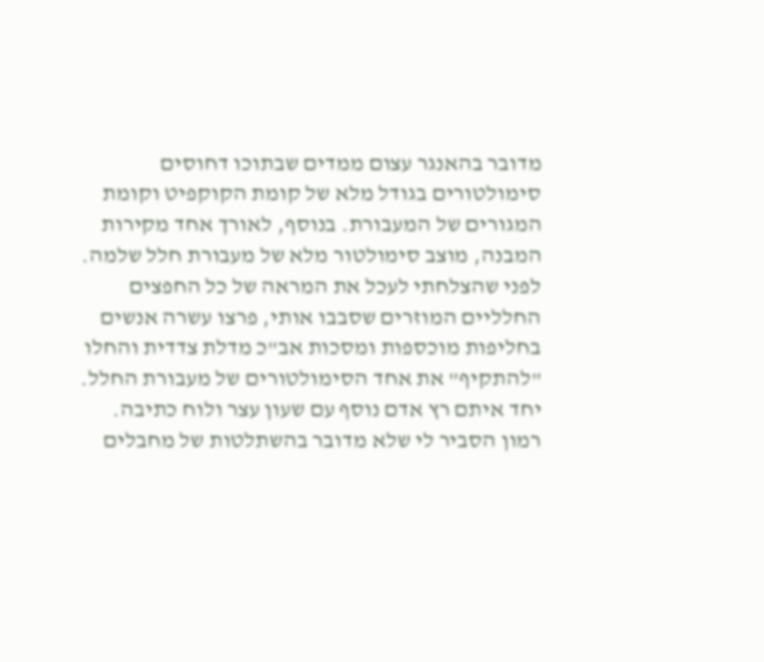מדובר בהאנגר עצום ממדים שבתוכו דחוסים סימולטורים בגודל מלא של קומת הקוקפיט וקומת המגורים של המעבורת. בנוסף, לאורך אחד מקירות המבנה, מוצב סימולטור מלא של מעבורת חלל שלמה.
לפני שהצלחתי לעכל את המראה של כל החפצים החלליים המוזרים שסבבו אותי, פרצו עשרה אנשים בחליפות מוכספות ומסכות אב"כ מדלת צדדית והחלו "להתקיף" את אחד הסימולטורים של מעבורת החלל. יחד איתם רץ אדם נוסף עם שעון עצר ולוח כתיבה. רמון הסביר לי שלא מדובר בהשתלטות של מחבלים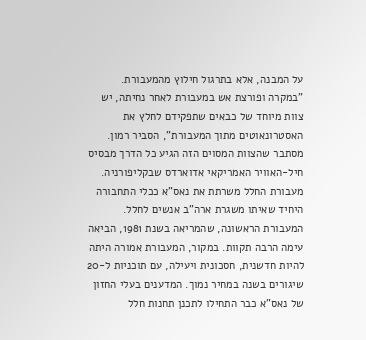על המבנה, אלא בתרגול חילוץ מהמעבורת. "במקרה ופורצת אש במעבורת לאחר נחיתה, יש צוות מיוחד של כבאים שתפקידם לחלץ את האסטרונאוטים מתוך המעבורת", הסביר רמון. מסתבר שהצוות המסוים הזה הגיע כל הדרך מבסיס חיל-האוויר האמריקאי אדוארדס שבקליפורניה.
מעבורת החלל משרתת את נאס"א ככלי התחבורה היחיד שאיתו משגרת ארה"ב אנשים לחלל. המעבורת הראשונה, שהמריאה בשנת 1981, הביאה עימה הרבה תקוות. במקור, המעבורת אמורה היתה להיות חדשנית, חסכונית ויעילה, עם תוכניות ל-20 שיגורים בשנה במחיר נמוך. המדענים בעלי החזון של נאס"א כבר התחילו לתכנן תחנות חלל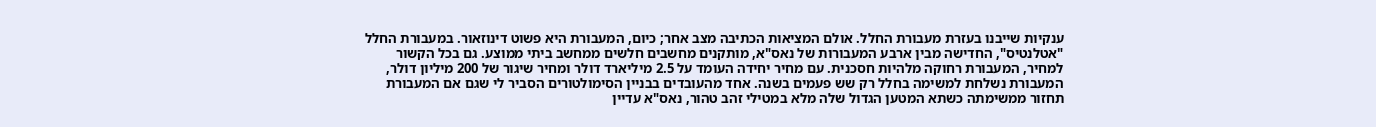ענקיות שייבנו בעזרת מעבורת החלל. אולם המציאות הכתיבה מצב אחר; כיום, המעבורת היא פשוט דינוזאור. במעבורת החלל "אטלנטיס", החדישה מבין ארבע המעבורות של נאס"א, מותקנים מחשבים חלשים ממחשב ביתי ממוצע. גם בכל הקשור למחיר, המעבורת רחוקה מלהיות חסכנית. עם מחיר יחידה העומד על 2.5 מיליארד דולר ומחיר שיגור של 200 מיליון דולר, המעבורת נשלחת למשימה בחלל רק שש פעמים בשנה. אחד מהעובדים בבניין הסימולטורים הסביר לי שגם אם המעבורת תחזור ממשימתה כשתא המטען הגדול שלה מלא במטילי זהב טהור, נאס"א עדיין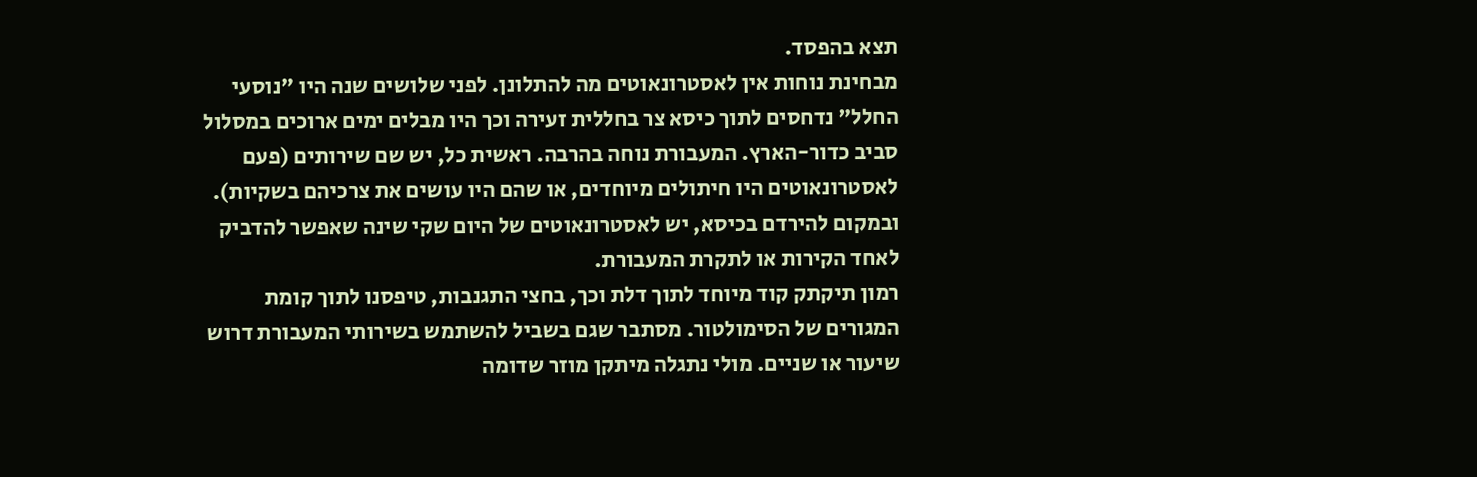תצא בהפסד.
מבחינת נוחות אין לאסטרונאוטים מה להתלונן. לפני שלושים שנה היו "נוסעי החלל" נדחסים לתוך כיסא צר בחללית זעירה וכך היו מבלים ימים ארוכים במסלול סביב כדור-הארץ. המעבורת נוחה בהרבה. ראשית כל, יש שם שירותים (פעם לאסטרונאוטים היו חיתולים מיוחדים, או שהם היו עושים את צרכיהם בשקיות). ובמקום להירדם בכיסא, יש לאסטרונאוטים של היום שקי שינה שאפשר להדביק לאחד הקירות או לתקרת המעבורת.
רמון תיקתק קוד מיוחד לתוך דלת וכך, בחצי התגנבות, טיפסנו לתוך קומת המגורים של הסימולטור. מסתבר שגם בשביל להשתמש בשירותי המעבורת דרוש שיעור או שניים. מולי נתגלה מיתקן מוזר שדומה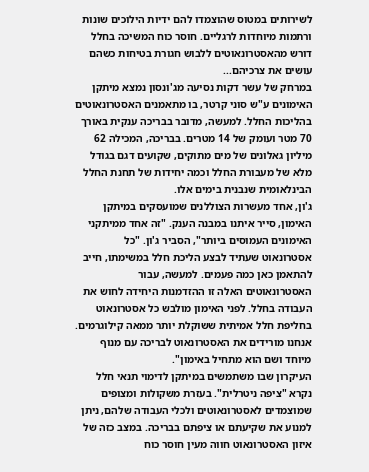לשירותים במטוס שהוצמדו להם ידיות הילוכים שונות ורתמות מיוחדות לרגליים. חוסר כוח המשיכה בחלל דורש מהאסטרונאוטים ללבוש חגורת בטיחות כשהם עושים את צרכיהם...
במרחק של עשר דקות נסיעה מג'ונסון נמצא מיתקן האימונים ע"ש סוני קרטר, בו מתאמנים האסטרונאוטים בהליכות החלל. למעשה, מדובר בבריכה ענקית באורך 70 מטר ועומק של 14 מטרים. בבריכה, המכילה 62 מיליון גאלונים של מים מתוקים, שקועים דגם בגודל מלא של מעבורת החלל וכמה יחידות של תחנת החלל הבינלאומית שנבנית בימים אלו.
ג'ון, אחד מעשרות הצוללנים שמועסקים במיתקן האימון, סייר איתנו במבנה הענק. "זה אחד ממיתקני האימונים העמוסים ביותר", הסביר ג'ון. "כל אסטרונאוט שעתיד לבצע הליכת חלל במשימתו, חייב להתאמן כאן כמה פעמים. למעשה, עבור האסטרונאוטים האלה זו ההזדמנות היחידה לחוש את העבודה בחלל. לפני האימון מולבש כל אסטרונאוט בחליפת חלל אמיתית ששוקלת יותר ממאה קילוגרמים. אנחנו מורידים את האסטרונאוט לבריכה עם מנוף מיוחד ושם הוא מתחיל באימון".
העיקרון שבו משתמשים במיתקן לדימוי תנאי חלל נקרא "ציפה ניטרלית". בעזרת משקולות ומצופים שמוצמדים לאסטרונאוטים ולכלי העבודה שלהם, ניתן למנוע את שקיעתם או ציפתם בבריכה. במצב כזה של איזון האסטרונאוט חווה מעין חוסר כוח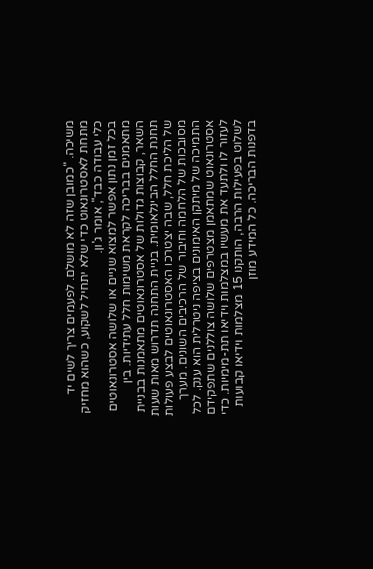משיכה. "כמובן שזה לא מושלם. לפעמים צריך לשים יד מתחת לאסטרונאוט כדי שלא יתחיל לשקוע, כשהוא מחזיק כלי עבודה כבד", אומר ג'ון.
בכל זמן נתון אפשר למצוא שניים או שלושה אסטרונאוטים מתאמנים בבריכה לקראת משימות חלל עתידיות. בין השאר, קבוצות גדולות של אסטרונאוטים מתאמנות בבניית תחנת החלל הבינלאומית. בניית התחנה תדרוש מאות שעות של הליכת חלל, שבה יצטרכו האסטרונאוטים לבצע פעולות מסובכות של הלחמה וחיבור של הרכיבים השונים. מערך התמיכה של מיתקן האימונים בציפה ניטרלית הוא ענק. לכל אסטרונאוט שמתאמן מצטרפים שלושה צוללנים שתפקידם לעזור לו ולתעד את מעשיו במצלמות וידיאו תת-מימיות. כדי לשלוט בפעילות הרבה, הותקנו 15 מצלמות וידיאו קבועות בדפנות הבריכה. כל המידע מוזן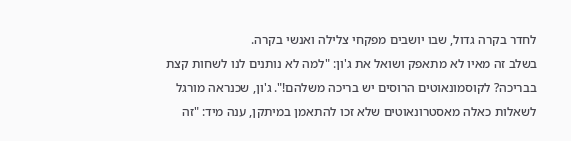לחדר בקרה גדול, שבו יושבים מפקחי צלילה ואנשי בקרה.
בשלב זה מאיו לא מתאפק ושואל את ג'ון: "למה לא נותנים לנו לשחות קצת בבריכה? לקוסמונאוטים הרוסים יש בריכה משלהם!". ג'ון, שכנראה מורגל לשאלות כאלה מאסטרונאוטים שלא זכו להתאמן במיתקן, ענה מיד: "זה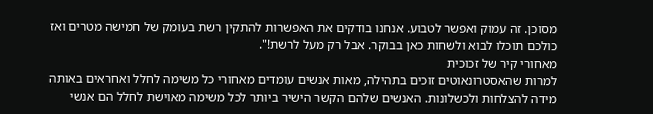מסוכן. זה עמוק ואפשר לטבוע. אנחנו בודקים את האפשרות להתקין רשת בעומק של חמישה מטרים ואז כולכם תוכלו לבוא ולשחות כאן בבוקר. אבל רק מעל לרשת!".
מאחורי קיר של זכוכית
למרות שהאסטרונאוטים זוכים בתהילה, מאות אנשים עומדים מאחורי כל משימה לחלל ואחראים באותה מידה להצלחות ולכשלונות. האנשים שלהם הקשר הישיר ביותר לכל משימה מאוישת לחלל הם אנשי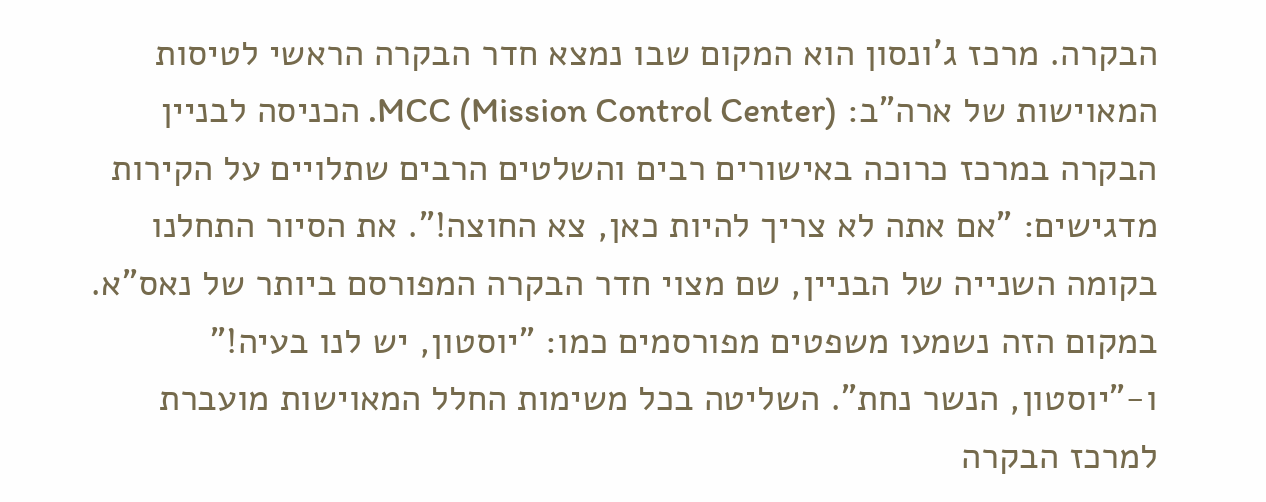הבקרה. מרכז ג'ונסון הוא המקום שבו נמצא חדר הבקרה הראשי לטיסות המאוישות של ארה"ב: MCC (Mission Control Center). הכניסה לבניין הבקרה במרכז כרוכה באישורים רבים והשלטים הרבים שתלויים על הקירות מדגישים: "אם אתה לא צריך להיות כאן, צא החוצה!". את הסיור התחלנו בקומה השנייה של הבניין, שם מצוי חדר הבקרה המפורסם ביותר של נאס"א. במקום הזה נשמעו משפטים מפורסמים כמו: "יוסטון, יש לנו בעיה!" ו-"יוסטון, הנשר נחת". השליטה בכל משימות החלל המאוישות מועברת למרכז הבקרה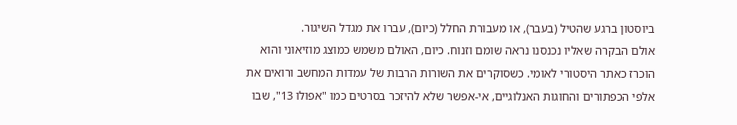ביוסטון ברגע שהטיל (בעבר), או מעבורת החלל (כיום), עברו את מגדל השיגור.
אולם הבקרה שאליו נכנסנו נראה שומם וזנוח. כיום, האולם משמש כמוצג מוזיאוני והוא הוכרז כאתר היסטורי לאומי. כשסוקרים את השורות הרבות של עמדות המחשב ורואים את אלפי הכפתורים והחוגות האנלוגיים, אי-אפשר שלא להיזכר בסרטים כמו "אפולו 13", שבו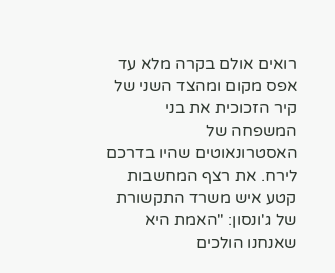רואים אולם בקרה מלא עד אפס מקום ומהצד השני של קיר הזכוכית את בני המשפחה של האסטרונאוטים שהיו בדרכם לירח. את רצף המחשבות קטע איש משרד התקשורת של ג'ונסון: "האמת היא שאנחנו הולכים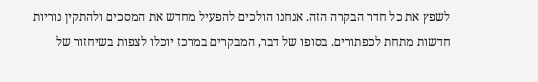לשפץ את כל חדר הבקרה הזה. אנחנו הולכים להפעיל מחדש את המסכים ולהתקין נוריות חדשות מתחת לכפתורים. בסופו של דבר, המבקרים במרכז יוכלו לצפות בשיחזור של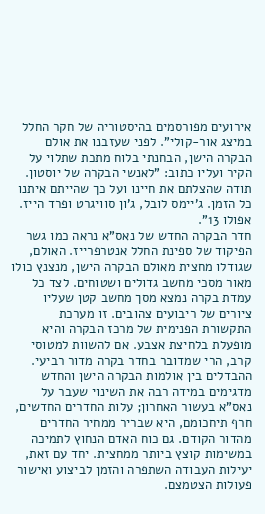אירועים מפורסמים בהיסטוריה של חקר החלל במיצג אור-קולי". לפני שעזבנו את אולם הבקרה הישן, הבחנתי בלוח מתכת שתלוי על הקיר ועליו כתוב: "לאנשי הבקרה של יוסטון. תודה שהצלתם את חיינו ועל כך שהייתם איתנו כל הזמן. ג'יימס לובל, ג'ון סוויגרט ופרד הייז. אפולו 13".
חדר הבקרה החדש של נאס"א נראה כמו גשר הפיקוד של ספינת החלל אנטרפרייז. האולם, שגודלו מחצית מאולם הבקרה הישן, מנצנץ כולו מאור מסכי מחשב גדולים ושטוחים. לצד כל עמדת בקרה נמצא מסך מחשב קטן שעליו ציורים של ריבועים צהובים. זו מערכת התקשורת הפנימית של מרכז הבקרה והיא מופעלת בלחיצת אצבע. אם להשוות למטוסי קרב, הרי שמדובר בחדר בקרה מדור רביעי.
ההבדלים בין אולמות הבקרה הישן והחדש מדגימים במידה רבה את השינוי שעבר על נאס"א בעשור האחרון; עלות החדרים החדשים, חרף תיחכומם, היא שבריר ממחיר החדרים מהדור הקודם. גם כוח האדם הנחוץ לתמיכה במשימות קוצץ ביותר ממחצית. יחד עם זאת, יעילות העבודה השתפרה והזמן לביצוע ואישור פעולות הצטמצם.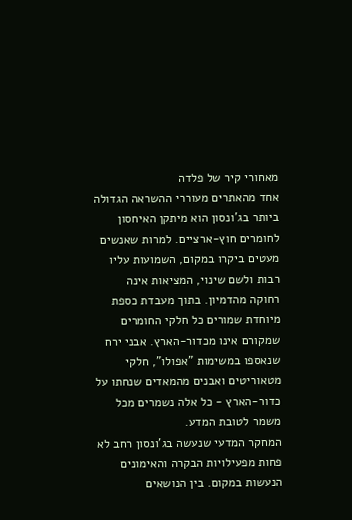מאחורי קיר של פלדה
אחד מהאתרים מעוררי ההשראה הגדולה ביותר בג'ונסון הוא מיתקן האיחסון לחומרים חוץ-ארציים. למרות שאנשים מעטים ביקרו במקום, השמועות עליו רבות ולשם שינוי, המציאות אינה רחוקה מהדמיון. בתוך מעבדת כספת מיוחדת שמורים כל חלקי החומרים שמקורם אינו מכדור-הארץ. אבני ירח שנאספו במשימות "אפולו", חלקי מטאוריטים ואבנים מהמאדים שנחתו על כדור-הארץ - כל אלה נשמרים מכל משמר לטובת המדע.
המחקר המדעי שנעשה בג'ונסון רחב לא פחות מפעילויות הבקרה והאימונים הנעשות במקום. בין הנושאים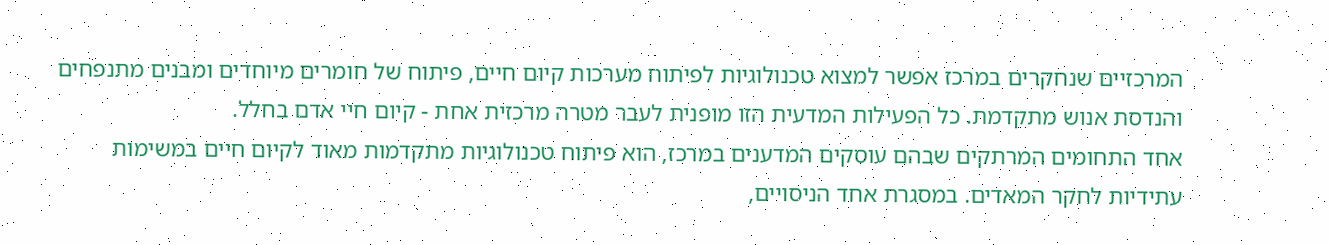המרכזיים שנחקרים במרכז אפשר למצוא טכנולוגיות לפיתוח מערכות קיום חיים, פיתוח של חומרים מיוחדים ומבנים מתנפחים והנדסת אנוש מתקדמת. כל הפעילות המדעית הזו מופנית לעבר מטרה מרכזית אחת - קיום חיי אדם בחלל.
אחד התחומים המרתקים שבהם עוסקים המדענים במרכז, הוא פיתוח טכנולוגיות מתקדמות מאוד לקיום חיים במשימות עתידיות לחקר המאדים. במסגרת אחד הניסויים,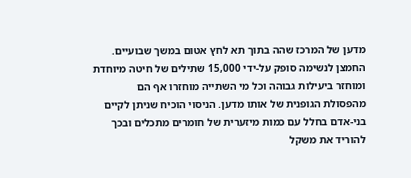מדען של המרכז שהה בתוך תא לחץ אטום במשך שבועיים. החמצן לנשימה סופק על-ידי 15,000 שתילים של חיטה מיוחדת ומוחזר ביעילות גבוהה וכל מי השתייה מוחזרו אף הם מהפסולת הגופנית של אותו מדען. הניסוי הוכיח שניתן לקיים בני-אדם בחלל עם כמות מיזערית של חומרים מתכלים ובכך להוריד את משקל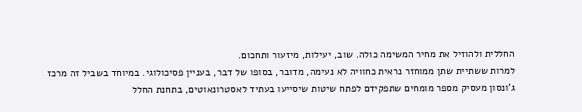החללית ולהוזיל את מחיר המשימה כולה. שוב, יעילות, מיזעור ותחכום.
למרות ששתיית שתן ממוחזר נראית כחוויה לא נעימה, מדובר, בסופו של דבר, בעניין פסיכולוגי. במיוחד בשביל זה מרכז ג'ונסון מעסיק מספר מומחים שתפקידם לפתח שיטות שיסייעו בעתיד לאסטרונאוטים, בתחנת החלל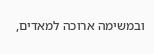ובמשימה ארוכה למאדים,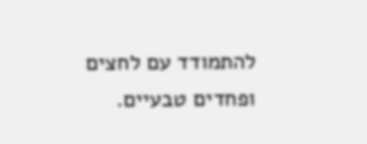להתמודד עם לחצים ופחדים טבעיים.